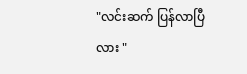"လင်းဆက် ပြန်လာပြီလား "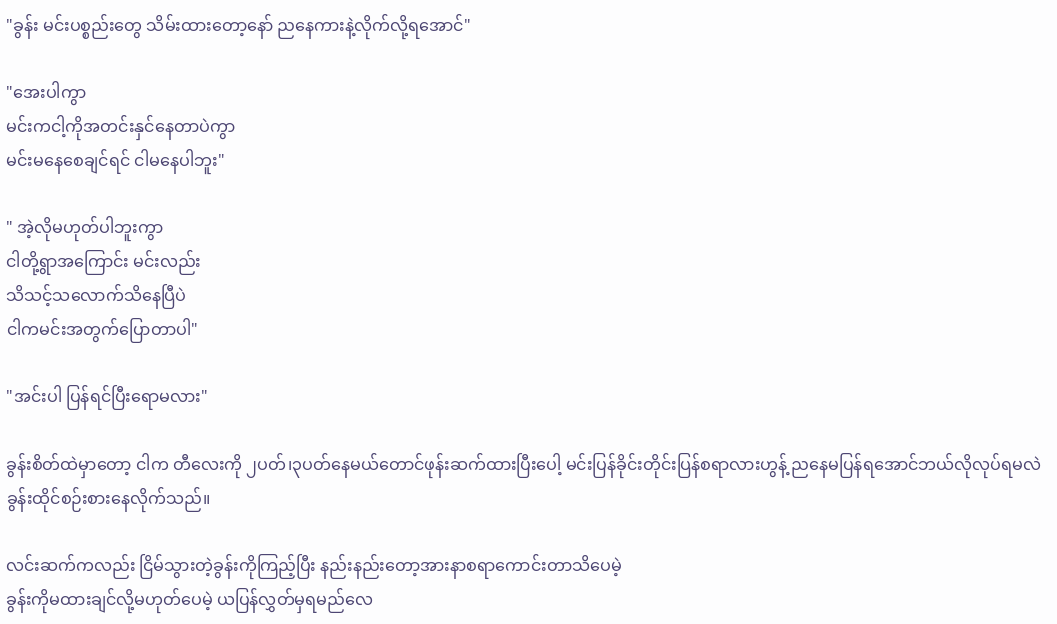"ခွန်း မင်းပစ္စည်းတွေ သိမ်းထားတော့နော် ညနေကားနဲ့လိုက်လို့ရအောင်"

"အေးပါကွာ
မင်းကငါ့ကိုအတင်းနှင်နေတာပဲကွာ
မင်းမနေစေချင်ရင် ငါမနေပါဘူး"

" အဲ့လိုမဟုတ်ပါဘူးကွာ
ငါတို့ရွာအကြောင်း မင်းလည်း
သိသင့်သလောက်သိနေပြီပဲ
ငါကမင်းအတွက်ပြောတာပါ"

"အင်းပါ ပြန်ရင်ပြီးရောမလား"

ခွန်းစိတ်ထဲမှာတော့ ငါက တီလေးကို ၂ပတ်၊၃ပတ်နေမယ်တောင်ဖုန်းဆက်ထားပြီးပေါ့ မင်းပြန်ခိုင်းတိုင်းပြန်စရာလားဟွန့် ညနေမပြန်ရအောင်ဘယ်လိုလုပ်ရမလဲ ခွန်းထိုင်စဉ်းစားနေလိုက်သည်။

လင်းဆက်ကလည်း ငြိမ်သွားတဲ့ခွန်းကိုကြည့်ပြီး နည်းနည်းတော့အားနာစရာကောင်းတာသိပေမဲ့
ခွန်းကိုမထားချင်လို့မဟုတ်ပေမဲ့ ယပြန်လွှတ်မှရမည်လေ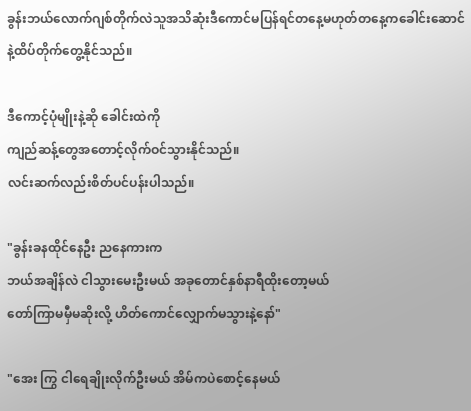ခွန်းဘယ်လောက်ဂျစ်တိုက်လဲသူအသိဆုံးဒီကောင်မပြန်ရင်တနေ့မဟုတ်တနေ့ကခေါင်းဆောင်နဲ့ထိပ်တိုက်တွေ့နိုင်သည်။

ဒီကောင့်ပုံမျိုးနဲ့ဆို ခေါင်းထဲကို
ကျည်ဆန့်တွေအတောင့်လိုက်ဝင်သွားနိုင်သည်။
လင်းဆက်လည်းစိတ်ပင်ပန်းပါသည်။

"ခွန်းခနထိုင်နေဦး ညနေကားက
ဘယ်အချိန်လဲ ငါသွားမေးဦးမယ် အခုတောင်နှစ်နာရီထိုးတော့မယ်
တော်ကြာမမှီမဆိုးလို့ ဟိတ်ကောင်လျှောက်မသွားနဲ့နော်"

"အေး ကြွ ငါရေချိုးလိုက်ဦးမယ် အိမ်ကပဲစောင့်နေမယ်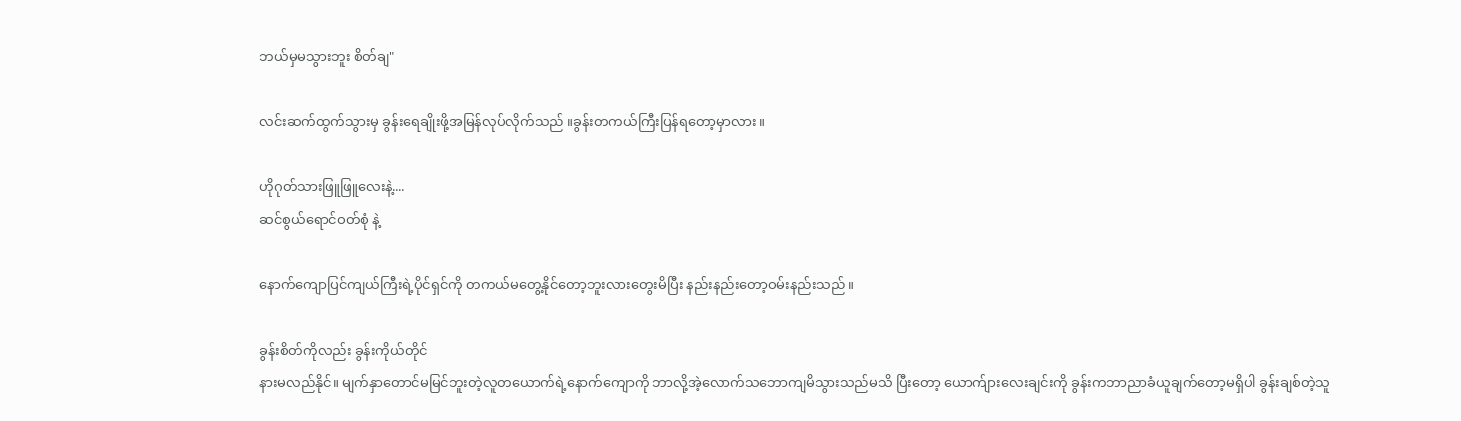ဘယ်မှမသွားဘူး စိတ်ချ"

လင်းဆက်ထွက်သွားမှ ခွန်းရေချိုးဖို့အမြန်လုပ်လိုက်သည် ။ခွန်းတကယ်ကြီးပြန်ရတော့မှာလား ။

ဟိုဂုတ်သားဖြူဖြူလေးနဲ့....
ဆင်စွယ်ရောင်ဝတ်စုံ နဲ့

နောက်ကျောပြင်ကျယ်ကြီးရဲ့ပိုင်ရှင်ကို တကယ်မတွေ့နိုင်တော့ဘူးလားတွေးမိပြီး နည်းနည်းတော့ဝမ်းနည်းသည်။

ခွန်းစိတ်ကိုလည်း ခွန်းကိုယ်တိုင်
နားမလည်နိုင်။ မျက်နှာတောင်မမြင်ဘူးတဲ့လူတယောက်ရဲ့နောက်ကျောကို ဘာလို့အဲ့လောက်သဘောကျမိသွားသည်မသိ ပြီးတော့ ယောက်ျားလေးချင်းကို ခွန်းကဘာညာခံယူချက်တော့မရှိပါ ခွန်းချစ်တဲ့သူ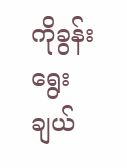ကိုခွန်းရွေးချယ်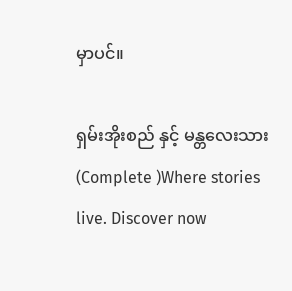မှာပင်။

ရှမ်းအိုးစည် နှင့် မန္တလေးသား (Complete )Where stories live. Discover now